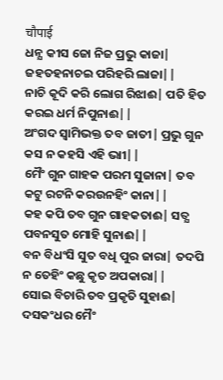चौपाई
ଧନ୍ଯ କୀସ ଜୋ ନିଜ ପ୍ରଭୁ କାଜା| ଜହତହନାଚଇ ପରିହରି ଲାଜା||
ନାଚି କୂଦି କରି ଲୋଗ ରିଝାଈ| ପତି ହିତ କରଇ ଧର୍ମ ନିପୁନାଈ||
ଅଂଗଦ ସ୍ବାମିଭକ୍ତ ତବ ଜାତୀ| ପ୍ରଭୁ ଗୁନ କସ ନ କହସି ଏହି ଭାୀ||
ମୈଂ ଗୁନ ଗାହକ ପରମ ସୁଜାନା| ତବ କଟୁ ରଟନି କରଉନହିଂ କାନା||
କହ କପି ତବ ଗୁନ ଗାହକତାଈ| ସତ୍ଯ ପବନସୁତ ମୋହି ସୁନାଈ||
ବନ ବିଧଂସି ସୁତ ବଧି ପୁର ଜାରା| ତଦପି ନ ତେହିଂ କଛୁ କୃତ ଅପକାରା||
ସୋଇ ବିଚାରି ତବ ପ୍ରକୃତି ସୁହାଈ| ଦସକଂଧର ମୈଂ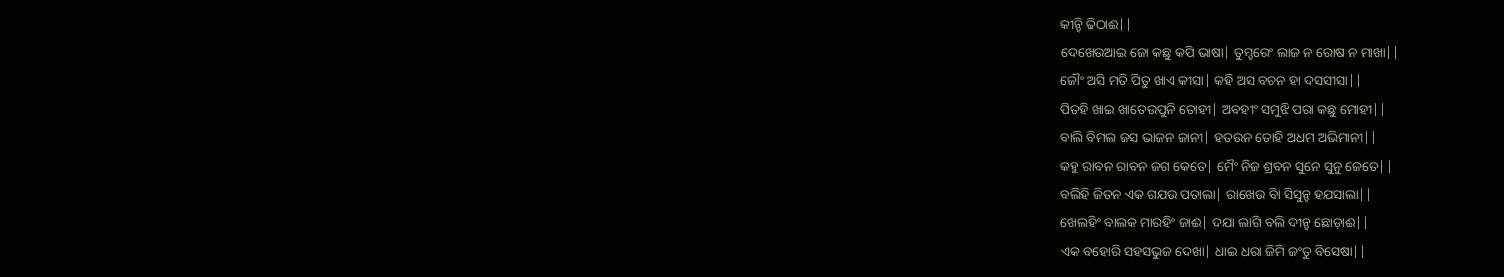କୀନ୍ହି ଢିଠାଈ||
ଦେଖେଉଆଇ ଜୋ କଛୁ କପି ଭାଷା| ତୁମ୍ହରେଂ ଲାଜ ନ ରୋଷ ନ ମାଖା||
ଜୌଂ ଅସି ମତି ପିତୁ ଖାଏ କୀସା| କହି ଅସ ବଚନ ହା ଦସସୀସା||
ପିତହି ଖାଇ ଖାତେଉପୁନି ତୋହୀ| ଅବହୀଂ ସମୁଝି ପରା କଛୁ ମୋହୀ||
ବାଲି ବିମଲ ଜସ ଭାଜନ ଜାନୀ| ହତଉନ ତୋହି ଅଧମ ଅଭିମାନୀ||
କହୁ ରାବନ ରାବନ ଜଗ କେତେ| ମୈଂ ନିଜ ଶ୍ରବନ ସୁନେ ସୁନୁ ଜେତେ||
ବଲିହି ଜିତନ ଏକ ଗଯଉ ପତାଲା| ରାଖେଉ ବାି ସିସୁନ୍ହ ହଯସାଲା||
ଖେଲହିଂ ବାଲକ ମାରହିଂ ଜାଈ| ଦଯା ଲାଗି ବଲି ଦୀନ୍ହ ଛୋଡ଼ାଈ||
ଏକ ବହୋରି ସହସଭୁଜ ଦେଖା| ଧାଇ ଧରା ଜିମି ଜଂତୁ ବିସେଷା||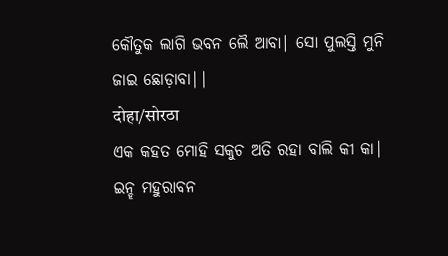କୌତୁକ ଲାଗି ଭବନ ଲୈ ଆବା| ସୋ ପୁଲସ୍ତି ମୁନି ଜାଇ ଛୋଡ଼ାବା||
दोहा/सोरठा
ଏକ କହତ ମୋହି ସକୁଚ ଅତି ରହା ବାଲି କୀ କା|
ଇନ୍ହ ମହୁରାବନ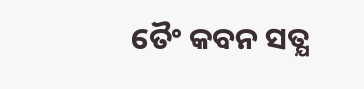ତୈଂ କବନ ସତ୍ଯ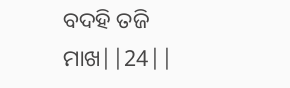ବଦହି ତଜି ମାଖ||24||